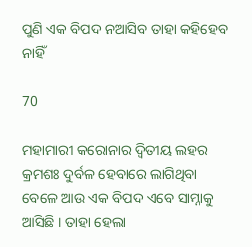ପୁଣି ଏକ ବିପଦ ନଆସିବ ତାହା କହିହେବ ନାହିଁ

70

ମହାମାରୀ କରୋନାର ଦ୍ୱିତୀୟ ଲହର କ୍ରମଶଃ ଦୁର୍ବଳ ହେବାରେ ଲାଗିଥିବା ବେଳେ ଆଉ ଏକ ବିପଦ ଏବେ ସାମ୍ନାକୁ ଆସିଛି । ତାହା ହେଲା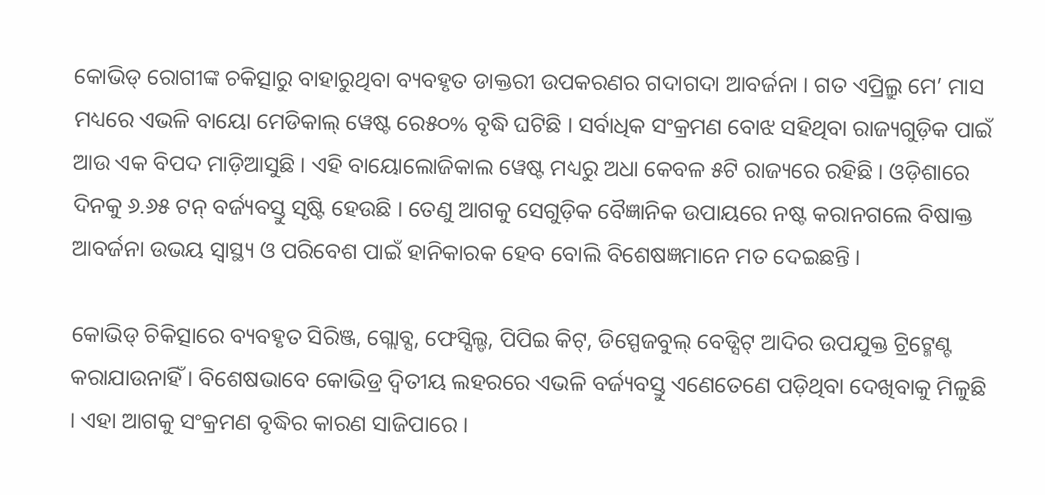କୋଭିଡ୍ ରୋଗୀଙ୍କ ଚକିତ୍ସାରୁ ବାହାରୁଥିବା ବ୍ୟବହୃତ ଡାକ୍ତରୀ ଉପକରଣର ଗଦାଗଦା ଆବର୍ଜନା । ଗତ ଏପ୍ରିଲ୍ରୁ ମେ’ ମାସ ମଧ୍ୟରେ ଏଭଳି ବାୟୋ ମେଡିକାଲ୍ ୱେଷ୍ଟ ରେ୫୦% ବୃଦ୍ଧି ଘଟିଛି । ସର୍ବାଧିକ ସଂକ୍ରମଣ ବୋଝ ସହିଥିବା ରାଜ୍ୟଗୁଡ଼ିକ ପାଇଁ ଆଉ ଏକ ବିପଦ ମାଡ଼ିଆସୁଛି । ଏହି ବାୟୋଲୋଜିକାଲ ୱେଷ୍ଟ ମଧ୍ୟରୁ ଅଧା କେବଳ ୫ଟି ରାଜ୍ୟରେ ରହିଛି । ଓଡ଼ିଶାରେ ଦିନକୁ ୬.୬୫ ଟନ୍ ବର୍ଜ୍ୟବସ୍ତୁ ସୃଷ୍ଟି ହେଉଛି । ତେଣୁ ଆଗକୁ ସେଗୁଡ଼ିକ ବୈଜ୍ଞାନିକ ଉପାୟରେ ନଷ୍ଟ କରାନଗଲେ ବିଷାକ୍ତ ଆବର୍ଜନା ଉଭୟ ସ୍ୱାସ୍ଥ୍ୟ ଓ ପରିବେଶ ପାଇଁ ହାନିକାରକ ହେବ ବୋଲି ବିଶେଷଜ୍ଞମାନେ ମତ ଦେଇଛନ୍ତି ।

କୋଭିଡ୍ ଚିକିତ୍ସାରେ ବ୍ୟବହୃତ ସିରିଞ୍ଜ, ଗ୍ଲୋବ୍ସ, ଫେସ୍ସିଲ୍ଡ, ପିପିଇ କିଟ୍, ଡିସ୍ପେଜବୁଲ୍ ବେଡ୍ସିଟ୍ ଆଦିର ଉପଯୁକ୍ତ ଟ୍ରିଟ୍ମେଣ୍ଟ
କରାଯାଉନାହିଁ । ବିଶେଷଭାବେ କୋଭିଡ୍ର ଦ୍ୱିତୀୟ ଲହରରେ ଏଭଳି ବର୍ଜ୍ୟବସ୍ତୁ ଏଣେତେଣେ ପଡ଼ିଥିବା ଦେଖିବାକୁ ମିଳୁଛି । ଏହା ଆଗକୁ ସଂକ୍ରମଣ ବୃଦ୍ଧିର କାରଣ ସାଜିପାରେ ।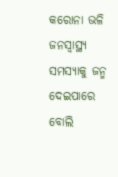କରୋନା ଭଳି ଜନସ୍ୱାସ୍ଥ୍ୟ ସମସ୍ୟାକୁ ଜନ୍ମ ଦେଇପାରେ ବୋଲି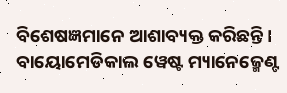ବିଶେଷଜ୍ଞମାନେ ଆଶାବ୍ୟକ୍ତ କରିଛନ୍ତି । ବାୟୋମେଡିକାଲ ୱେଷ୍ଟ ମ୍ୟାନେଜ୍ମେଣ୍ଟ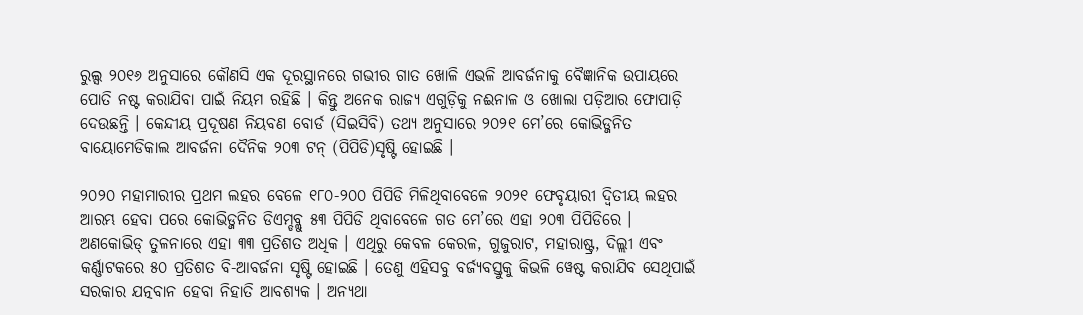ରୁଲ୍ସ ୨୦୧୬ ଅନୁସାରେ କୌଣସି ଏକ ଦୂରସ୍ଥାନରେ ଗଭୀର ଗାତ ଖୋଳି ଏଭଳି ଆବର୍ଜନାକୁ ବୈଜ୍ଞାନିକ ଉପାୟରେ ପୋତି ନଷ୍ଟ କରାଯିବା ପାଇଁ ନିୟମ ରହିଛି । କିନ୍ତୁ ଅନେକ ରାଜ୍ୟ ଏଗୁଡ଼ିକୁ ନଈନାଳ ଓ ଖୋଲା ପଡ଼ିଆର ଫୋପାଡ଼ି ଦେଉଛନ୍ତି । କେନ୍ଦୀୟ ପ୍ରଦୂଷଣ ନିୟବଣ ବୋର୍ଡ (ସିଇସିବି) ତଥ୍ୟ ଅନୁସାରେ ୨୦୨୧ ମେ’ରେ କୋଭିଡ୍ଜନିତ ବାୟୋମେଡିକାଲ ଆବର୍ଜନା ଦୈନିକ ୨୦୩ ଟନ୍ (ପିପିଡି)ସୃଷ୍ଟି ହୋଇଛି ।

୨୦୨୦ ମହାମାରୀର ପ୍ରଥମ ଲହର ବେଳେ ୧୮୦-୨୦୦ ପିପିଡି ମିଳିଥିବାବେଳେ ୨୦୨୧ ଫେବୃୟାରୀ ଦ୍ୱିତୀୟ ଲହର ଆରମ୍ଭ ହେବା ପରେ କୋଭିଡ୍ଜନିତ ଡିଏମ୍ଡବ୍ଲୁ ୫୩ ପିପିଡି ଥିବାବେଳେ ଗତ ମେ’ରେ ଏହା ୨୦୩ ପିପିଡିରେ । ଅଣକୋଭିଡ୍ ତୁଳନାରେ ଏହା ୩୩ ପ୍ରତିଶତ ଅଧିକ । ଏଥିରୁ କେବଳ କେରଳ, ଗୁଜୁରାଟ, ମହାରାଷ୍ଟ୍ର, ଦିଲ୍ଲୀ ଏବଂ କର୍ଣ୍ଣାଟକରେ ୫୦ ପ୍ରତିଶତ ବି-ଆବର୍ଜନା ସୃଷ୍ଟି ହୋଇଛି । ତେଣୁ ଏହିସବୁ ବର୍ଜ୍ୟବସ୍ତୁକୁ କିଭଳି ୱେଷ୍ଟ କରାଯିବ ସେଥିପାଇଁ ସରକାର ଯତ୍ନବାନ ହେବା ନିହାତି ଆବଶ୍ୟକ । ଅନ୍ୟଥା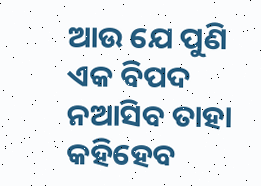ଆଉ ଯେ ପୁଣି ଏକ ବିପଦ ନଆସିବ ତାହା କହିହେବ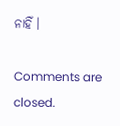ନାହିଁ ।

Comments are closed.